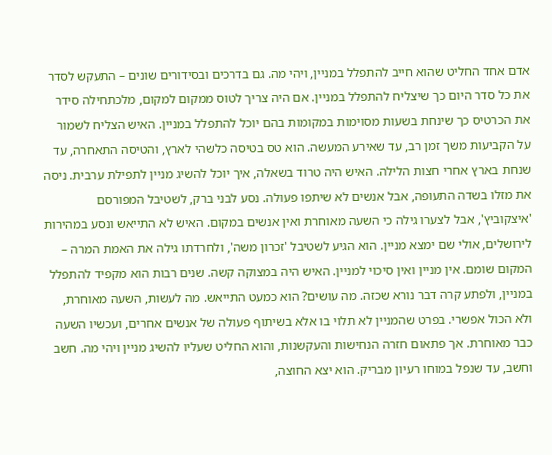אדם אחד החליט שהוא חייב להתפלל במניין, ויהי מה. גם בדרכים ובסידורים שונים – התעקש לסדר את כל סדר היום כך שיצליח להתפלל במניין. אם היה צריך לטוס ממקום למקום, מלכתחילה סידר את הכרטיס כך שינחת בשעות מסוימות במקומות בהם יוכל להתפלל במניין. האיש הצליח לשמור על הקביעות משך זמן רב, עד שאירע המעשה. הוא טס בטיסה כלשהי לארץ, והטיסה התאחרה, עד שנחת בארץ אחרי חצות הלילה. האיש היה טרוד בשאלה, איך יוכל להשיג מניין לתפילת ערבית. ניסה את מזלו בשדה התעופה, אבל אנשים לא שיתפו פעולה. נסע לבני ברק, לשטיבל המפורסם 'איצקוביץ', אבל לצערו גילה כי השעה מאוחרת ואין אנשים במקום. האיש לא התייאש ונסע במהירות לירושלים, אולי שם ימצא מניין. הוא הגיע לשטיבל 'זכרון משה', ולחרדתו גילה את האמת המרה – המקום שומם. אין מניין ואין סיכוי למניין. האיש היה במצוקה קשה. שנים רבות הוא מקפיד להתפלל במניין, ולפתע קרה דבר נורא שכזה. מה עושים? הוא כמעט התייאש. מה לעשות, השעה מאוחרת, ולא הכול אפשרי. בפרט שהמניין לא תלוי בו אלא בשיתוף פעולה של אנשים אחרים, ועכשיו השעה כבר מאוחרת. אך פתאום חזרה הנחישות והעקשנות, והוא החליט שעליו להשיג מניין ויהי מה. חשב וחשב, עד שנפל במוחו רעיון מבריק. הוא יצא החוצה,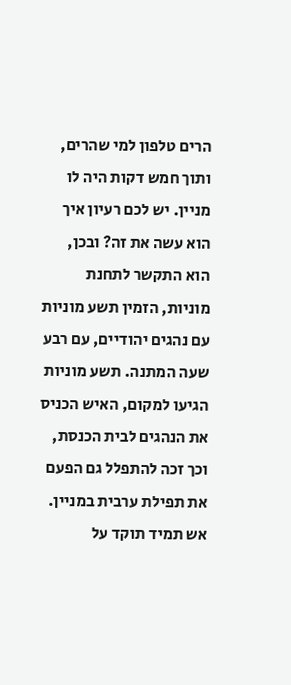הרים טלפון למי שהרים, ותוך חמש דקות היה לו מניין. יש לכם רעיון איך הוא עשה את זה? ובכן, הוא התקשר לתחנת מוניות, הזמין תשע מוניות עם נהגים יהודיים, עם רבע שעה המתנה. תשע מוניות הגיעו למקום, האיש הכניס את הנהגים לבית הכנסת, וכך זכה להתפלל גם הפעם את תפילת ערבית במניין. אש תמיד תוקד על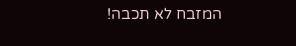המזבח לא תכבה!